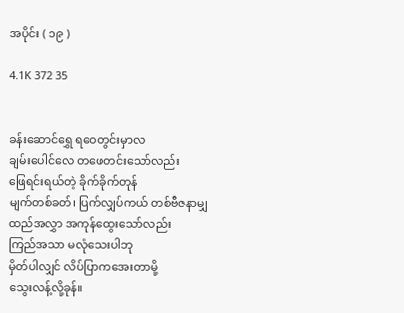အပိုင်း ( ၁၉ )

4.1K 372 35


ခန်းဆောင်ရွှေ ရဝေတွင်းမှာလ
ချမ်းပေါင်လေ တဖေတင်းသော်လည်း
ဖြေရင်းရယ်တဲ့ ခိုက်ခိုက်တုန်
မျက်တစ်ခတ်၊ ပြက်လျှပ်ကယ် တစ်ဗီဇနာမျှ
ထည်အလွှာ အကုန်ထွေးသော်လည်း
ကြည်အသာ မလုံသေးပါဘု
မှိတ်ပါလျှင် လိပ်ပြာကအေးတာမို့
သွေးလန့်လို့ခုန်။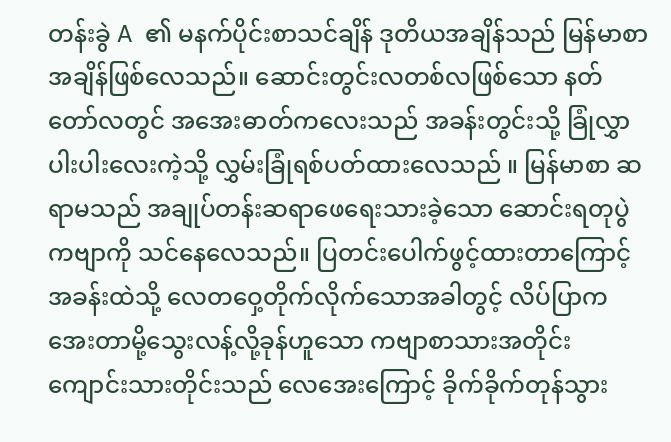တန်းခွဲ A  ၏ မနက်ပိုင်းစာသင်ချိန် ဒုတိယအချိန်သည် မြန်မာစာ အချိန်ဖြစ်လေသည်။ ဆောင်းတွင်းလတစ်လဖြစ်သော နတ်တော်လတွင် အအေးဓာတ်ကလေးသည် အခန်းတွင်းသို့ ခြုံလွှာပါးပါးလေးကဲ့သို့ လွှမ်းခြုံရစ်ပတ်ထားလေသည် ။ မြန်မာစာ ဆရာမသည် အချုပ်တန်းဆရာဖေရေးသားခဲ့သော ဆောင်းရတုပွဲကဗျာကို သင်နေလေသည်။ ပြတင်းပေါက်ဖွင့်ထားတာကြောင့် အခန်းထဲသို့ လေတဝှေ့တိုက်လိုက်သောအခါတွင့် လိပ်ပြာကအေးတာမို့သွေးလန့်လို့ခုန်ဟူသော ကဗျာစာသားအတိုင်း ကျောင်းသားတိုင်းသည် လေအေးကြောင့် ခိုက်ခိုက်တုန်သွား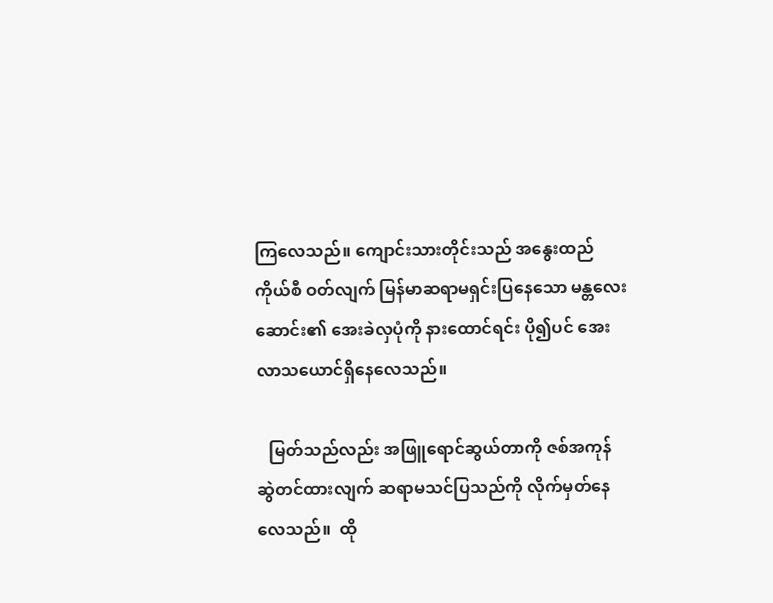ကြလေသည်။ ကျောင်းသားတိုင်းသည် အနွေးထည်ကိုယ်စီ ဝတ်လျက် မြန်မာဆရာမရှင်းပြနေသော မန္တလေးဆောင်း၏ အေးခဲလှပုံကို နားထောင်ရင်း ပို၍ပင် အေးလာသယောင်ရှိနေလေသည်။

   မြတ်သည်လည်း အဖြူရောင်ဆွယ်တာကို ဇစ်အကုန်ဆွဲတင်ထားလျက် ဆရာမသင်ပြသည်ကို လိုက်မှတ်နေလေသည်။  ထို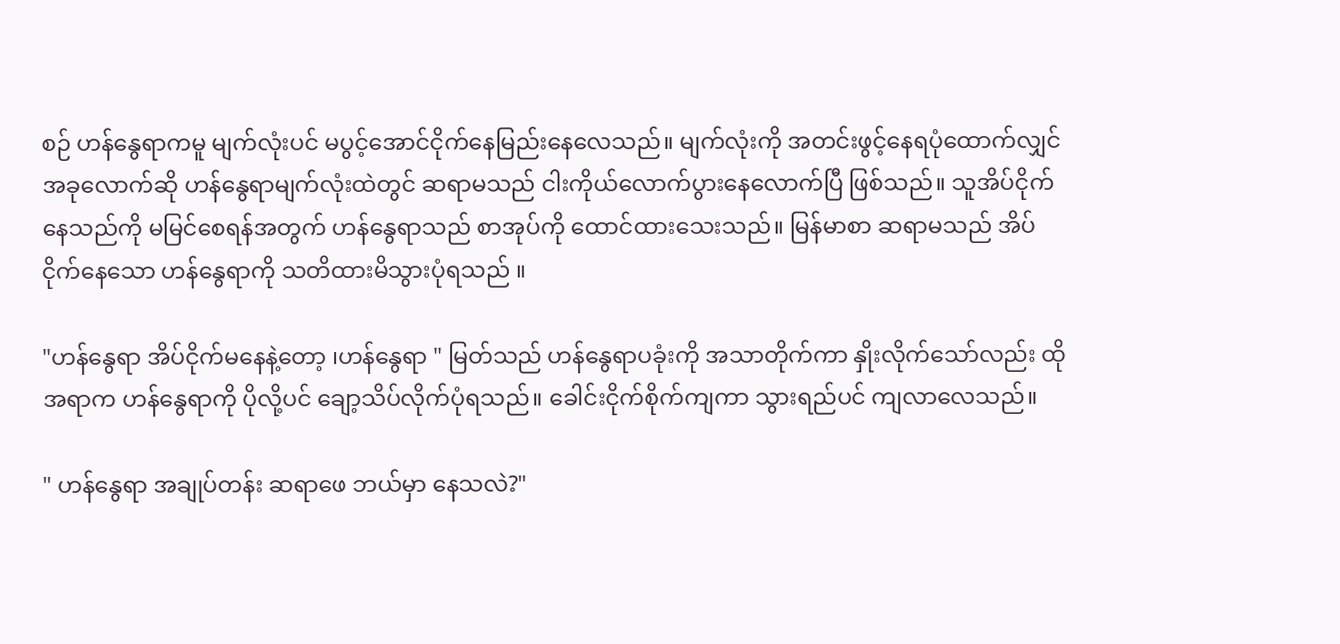စဉ် ဟန်နွေရာကမူ မျက်လုံးပင် မပွင့်အောင်ငိုက်နေမြည်းနေလေသည်။ မျက်လုံးကို အတင်းဖွင့်နေရပုံထောက်လျှင် အခုလောက်ဆို ဟန်နွေရာမျက်လုံးထဲတွင် ဆရာမသည် ငါးကိုယ်လောက်ပွားနေလောက်ပြီ ဖြစ်သည်။ သူအိပ်ငိုက်နေသည်ကို မမြင်စေရန်အတွက် ဟန်နွေရာသည် စာအုပ်ကို ထောင်ထားသေးသည်။ မြန်မာစာ ဆရာမသည် အိပ်ငိုက်နေသော ဟန်နွေရာကို သတိထားမိသွားပုံရသည် ။

"ဟန်နွေရာ အိပ်ငိုက်မနေနဲ့တော့ ၊ဟန်နွေရာ " မြတ်သည် ဟန်နွေရာပခုံးကို အသာတိုက်ကာ နှိုးလိုက်သော်လည်း ထိုအရာက ဟန်နွေရာကို ပိုလို့ပင် ချော့သိပ်လိုက်ပုံရသည်။ ခေါင်းငိုက်စိုက်ကျကာ သွားရည်ပင် ကျလာလေသည်။

" ဟန်နွေရာ အချုပ်တန်း ဆရာဖေ ဘယ်မှာ နေသလဲ?"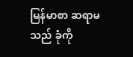မြန်မာစာ ဆရာမသည် ခုံကို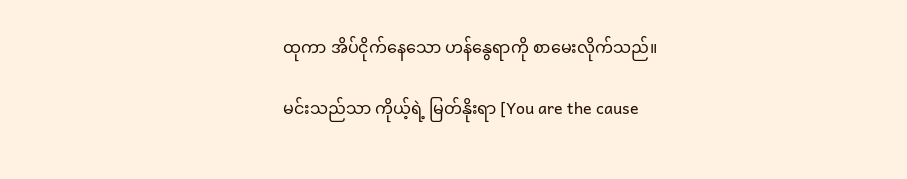ထုကာ အိပ်ငိုက်နေသော ဟန်နွေရာကို စာမေးလိုက်သည်။

မင်းသည်သာ ကိုယ့်ရဲ့ မြတ်နိုးရာ [You are the cause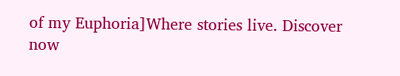of my Euphoria]Where stories live. Discover now